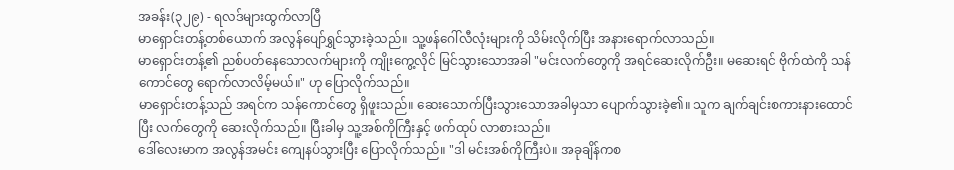အခန်း(၃၂၉) - ရလဒ်များထွက်လာပြီ
မာရှောင်းတန့်တစ်ယောက် အလွန်ပျော်ရွှင်သွားခဲ့သည်။ သူ့ဖန်ဂေါ်လီလုံးများကို သိမ်းလိုက်ပြီး အနားရောက်လာသည်။
မာရှောင်းတန့်၏ ညစ်ပတ်နေသောလက်များကို ကျိုးကွေ့လိုင် မြင်သွားသောအခါ "မင်းလက်တွေကို အရင်ဆေးလိုက်ဦး။ မဆေးရင် ဗိုက်ထဲကို သန်ကောင်တွေ ရောက်လာလိမ့်မယ်။" ဟု ပြောလိုက်သည်။
မာရှောင်းတန့်သည် အရင်က သန်ကောင်တွေ ရှိဖူးသည်။ ဆေးသောက်ပြီးသွားသောအခါမှသာ ပျောက်သွားခဲ့၏။ သူက ချက်ချင်းစကားနားထောင်ပြီး လက်တွေကို ဆေးလိုက်သည်။ ပြီးခါမှ သူ့အစ်ကိုကြီးနှင့် ဖက်ထုပ် လာစားသည်။
ဒေါ်လေးမာက အလွန်အမင်း ကျေနပ်သွားပြီး ပြောလိုက်သည်။ "ဒါ မင်းအစ်ကိုကြီးပဲ။ အခုချိန်ကစ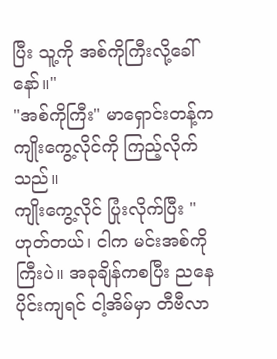ပြီး သူ့ကို အစ်ကိုကြီးလို့ခေါ်နော်။"
"အစ်ကိုကြီး" မာရှောင်းတန့်က ကျိုးကွေ့လိုင်ကို ကြည့်လိုက်သည်။
ကျိုးကွေ့လိုင် ပြုံးလိုက်ပြီး "ဟုတ်တယ်၊ ငါက မင်းအစ်ကိုကြီးပဲ။ အခုချိန်ကစပြီး ညနေပိုင်းကျရင် ငါ့အိမ်မှာ တီဗီလာ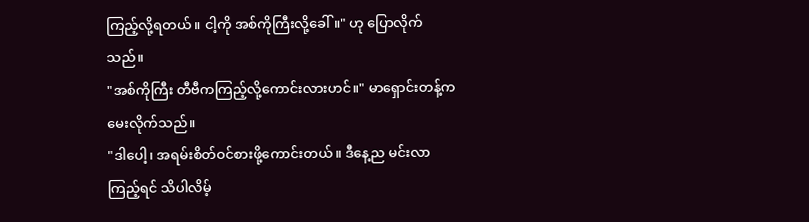ကြည့်လို့ရတယ်။ ငါ့ကို အစ်ကိုကြီးလို့ခေါ်။" ဟု ပြောလိုက်သည်။
"အစ်ကိုကြီး တီဗီကကြည့်လို့ကောင်းလားဟင်။" မာရှောင်းတန့်က မေးလိုက်သည်။
"ဒါပေါ့၊ အရမ်းစိတ်ဝင်စားဖို့ကောင်းတယ်။ ဒီနေ့ည မင်းလာကြည့်ရင် သိပါလိမ့်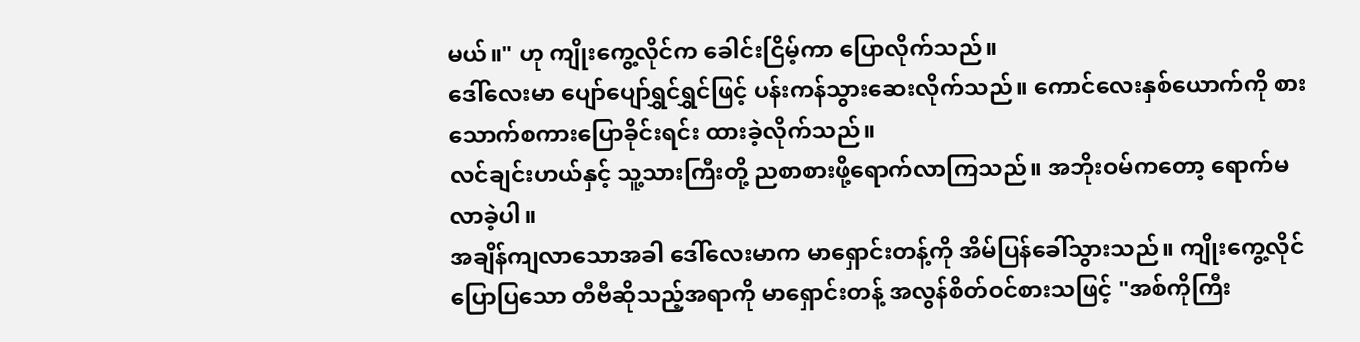မယ်။" ဟု ကျိုးကွေ့လိုင်က ခေါင်းငြိမ့်ကာ ပြောလိုက်သည်။
ဒေါ်လေးမာ ပျော်ပျော်ရွှင်ရွှင်ဖြင့် ပန်းကန်သွားဆေးလိုက်သည်။ ကောင်လေးနှစ်ယောက်ကို စားသောက်စကားပြောခိုင်းရင်း ထားခဲ့လိုက်သည်။
လင်ချင်းဟယ်နှင့် သူ့သားကြီးတို့ ညစာစားဖို့ရောက်လာကြသည်။ အဘိုးဝမ်ကတော့ ရောက်မလာခဲ့ပါ။
အချိန်ကျလာသောအခါ ဒေါ်လေးမာက မာရှောင်းတန့်ကို အိမ်ပြန်ခေါ်သွားသည်။ ကျိုးကွေ့လိုင်ပြောပြသော တီဗီဆိုသည့်အရာကို မာရှောင်းတန့် အလွန်စိတ်ဝင်စားသဖြင့် "အစ်ကိုကြီး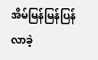အိမ်မြန်မြန်ပြန်လာခဲ့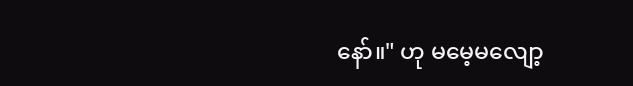နော်။" ဟု မမေ့မလျော့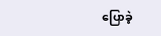ပြောခဲ့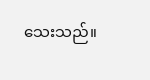သေးသည်။